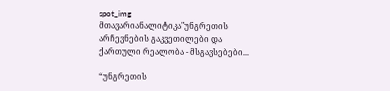spot_img
მთავარიანალიტიკა"უნგრეთის არჩევნების გაკვეთილები და ქართული რეალობა - მსგავსებები...

“უნგრეთის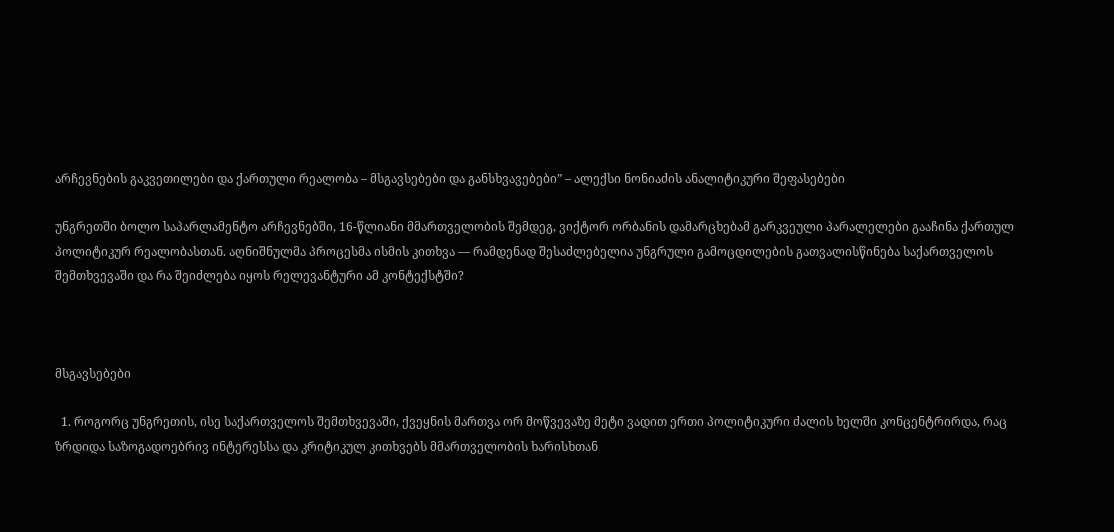არჩევნების გაკვეთილები და ქართული რეალობა – მსგავსებები და განსხვავებები” – ალექსი ნონიაძის ანალიტიკური შეფასებები

უნგრეთში ბოლო საპარლამენტო არჩევნებში, 16-წლიანი მმართველობის შემდეგ, ვიქტორ ორბანის დამარცხებამ გარკვეული პარალელები გააჩინა ქართულ პოლიტიკურ რეალობასთან. აღნიშნულმა პროცესმა ისმის კითხვა — რამდენად შესაძლებელია უნგრული გამოცდილების გათვალისწინება საქართველოს შემთხვევაში და რა შეიძლება იყოს რელევანტური ამ კონტექსტში?



მსგავსებები

  1. როგორც უნგრეთის, ისე საქართველოს შემთხვევაში, ქვეყნის მართვა ორ მოწვევაზე მეტი ვადით ერთი პოლიტიკური ძალის ხელში კონცენტრირდა, რაც ზრდიდა საზოგადოებრივ ინტერესსა და კრიტიკულ კითხვებს მმართველობის ხარისხთან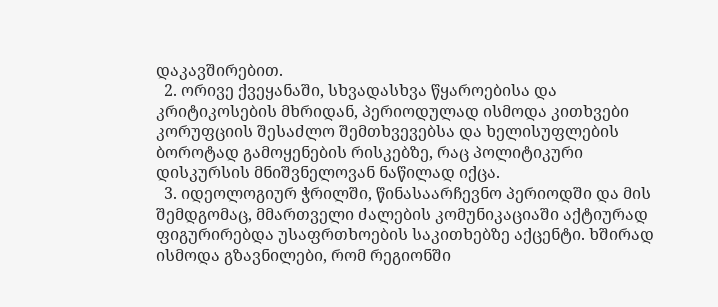დაკავშირებით.
  2. ორივე ქვეყანაში, სხვადასხვა წყაროებისა და კრიტიკოსების მხრიდან, პერიოდულად ისმოდა კითხვები კორუფციის შესაძლო შემთხვევებსა და ხელისუფლების ბოროტად გამოყენების რისკებზე, რაც პოლიტიკური დისკურსის მნიშვნელოვან ნაწილად იქცა.
  3. იდეოლოგიურ ჭრილში, წინასაარჩევნო პერიოდში და მის შემდგომაც, მმართველი ძალების კომუნიკაციაში აქტიურად ფიგურირებდა უსაფრთხოების საკითხებზე აქცენტი. ხშირად ისმოდა გზავნილები, რომ რეგიონში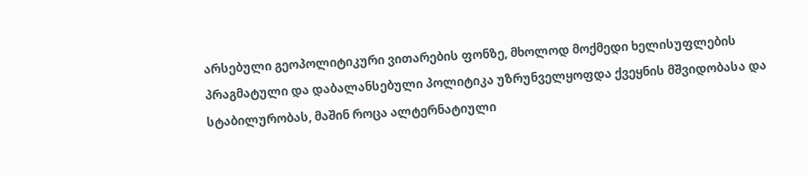არსებული გეოპოლიტიკური ვითარების ფონზე, მხოლოდ მოქმედი ხელისუფლების პრაგმატული და დაბალანსებული პოლიტიკა უზრუნველყოფდა ქვეყნის მშვიდობასა და სტაბილურობას, მაშინ როცა ალტერნატიული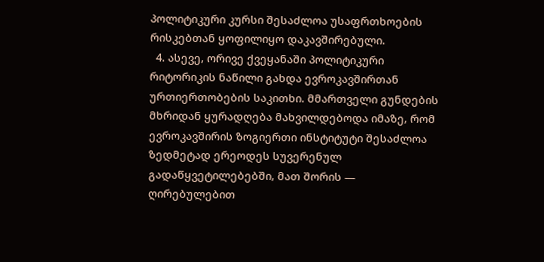პოლიტიკური კურსი შესაძლოა უსაფრთხოების რისკებთან ყოფილიყო დაკავშირებული.
  4. ასევე, ორივე ქვეყანაში პოლიტიკური რიტორიკის ნაწილი გახდა ევროკავშირთან ურთიერთობების საკითხი. მმართველი გუნდების მხრიდან ყურადღება მახვილდებოდა იმაზე, რომ ევროკავშირის ზოგიერთი ინსტიტუტი შესაძლოა ზედმეტად ერეოდეს სუვერენულ გადაწყვეტილებებში, მათ შორის — ღირებულებით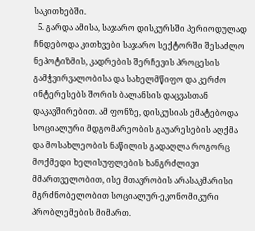საკითხებში.
  5. გარდა ამისა, საჯარო დისკურსში პერიოდულად ჩნდებოდა კითხვები საჯარო სექტორში შესაძლო ნეპოტიზმის, კადრების შერჩევის პროცესის გამჭვირვალობისა და სახელმწიფო და კერძო ინტერესებს შორის ბალანსის დაცვასთან დაკავშირებით. ამ ფონზე, დისკუსიას ემატებოდა სოციალური მდგომარეობის გაუარესების აღქმა და მოსახლეობის ნაწილის გადაღლა როგორც მოქმედი ხელისუფლების ხანგრძლივი მმართველობით, ისე მთავრობის არასაკმარისი მგრძნობელობით სოციალურ-ეკონომიკური პრობლემების მიმართ.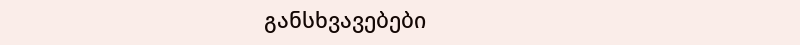განსხვავებები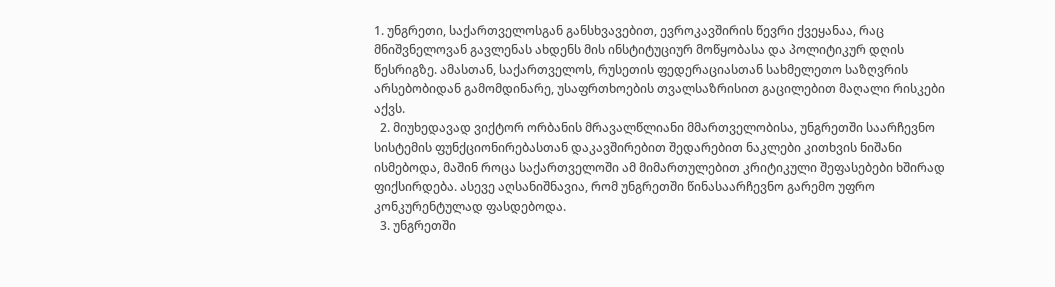1. უნგრეთი, საქართველოსგან განსხვავებით, ევროკავშირის წევრი ქვეყანაა, რაც მნიშვნელოვან გავლენას ახდენს მის ინსტიტუციურ მოწყობასა და პოლიტიკურ დღის წესრიგზე. ამასთან, საქართველოს, რუსეთის ფედერაციასთან სახმელეთო საზღვრის არსებობიდან გამომდინარე, უსაფრთხოების თვალსაზრისით გაცილებით მაღალი რისკები აქვს.
  2. მიუხედავად ვიქტორ ორბანის მრავალწლიანი მმართველობისა, უნგრეთში საარჩევნო სისტემის ფუნქციონირებასთან დაკავშირებით შედარებით ნაკლები კითხვის ნიშანი ისმებოდა, მაშინ როცა საქართველოში ამ მიმართულებით კრიტიკული შეფასებები ხშირად ფიქსირდება. ასევე აღსანიშნავია, რომ უნგრეთში წინასაარჩევნო გარემო უფრო კონკურენტულად ფასდებოდა.
  3. უნგრეთში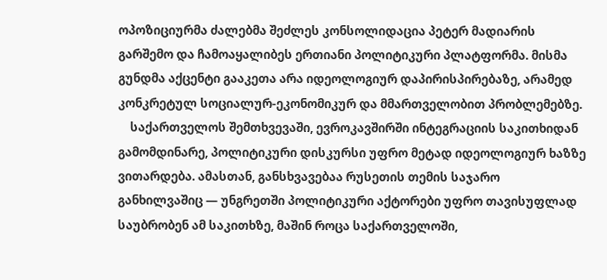ოპოზიციურმა ძალებმა შეძლეს კონსოლიდაცია პეტერ მადიარის გარშემო და ჩამოაყალიბეს ერთიანი პოლიტიკური პლატფორმა. მისმა გუნდმა აქცენტი გააკეთა არა იდეოლოგიურ დაპირისპირებაზე, არამედ კონკრეტულ სოციალურ-ეკონომიკურ და მმართველობით პრობლემებზე.
    საქართველოს შემთხვევაში, ევროკავშირში ინტეგრაციის საკითხიდან გამომდინარე, პოლიტიკური დისკურსი უფრო მეტად იდეოლოგიურ ხაზზე ვითარდება. ამასთან, განსხვავებაა რუსეთის თემის საჯარო განხილვაშიც — უნგრეთში პოლიტიკური აქტორები უფრო თავისუფლად საუბრობენ ამ საკითხზე, მაშინ როცა საქართველოში,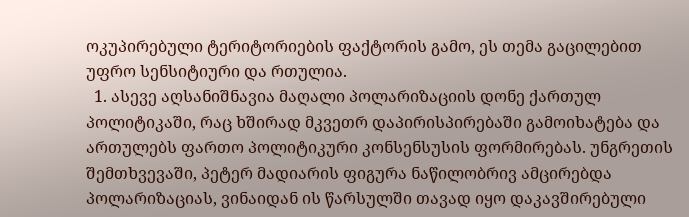ოკუპირებული ტერიტორიების ფაქტორის გამო, ეს თემა გაცილებით უფრო სენსიტიური და რთულია.
  1. ასევე აღსანიშნავია მაღალი პოლარიზაციის დონე ქართულ პოლიტიკაში, რაც ხშირად მკვეთრ დაპირისპირებაში გამოიხატება და ართულებს ფართო პოლიტიკური კონსენსუსის ფორმირებას. უნგრეთის შემთხვევაში, პეტერ მადიარის ფიგურა ნაწილობრივ ამცირებდა პოლარიზაციას, ვინაიდან ის წარსულში თავად იყო დაკავშირებული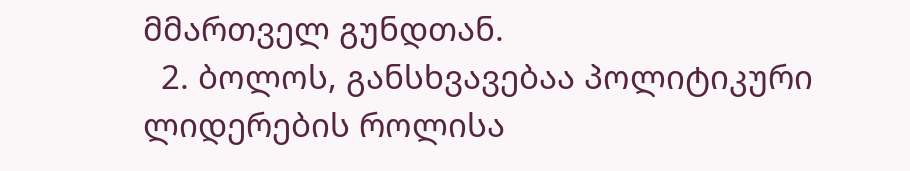მმართველ გუნდთან.
  2. ბოლოს, განსხვავებაა პოლიტიკური ლიდერების როლისა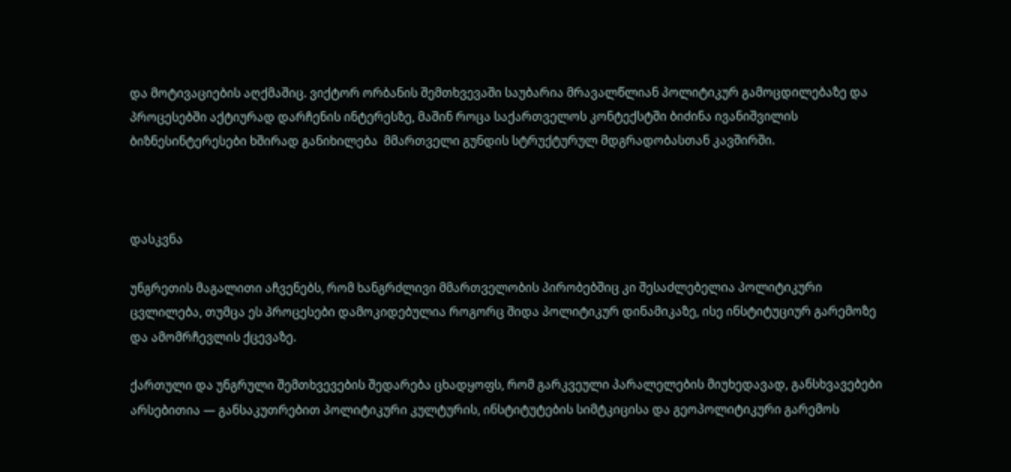და მოტივაციების აღქმაშიც. ვიქტორ ორბანის შემთხვევაში საუბარია მრავალწლიან პოლიტიკურ გამოცდილებაზე და პროცესებში აქტიურად დარჩენის ინტერესზე, მაშინ როცა საქართველოს კონტექსტში ბიძინა ივანიშვილის ბიზნესინტერესები ხშირად განიხილება  მმართველი გუნდის სტრუქტურულ მდგრადობასთან კავშირში.



დასკვნა

უნგრეთის მაგალითი აჩვენებს, რომ ხანგრძლივი მმართველობის პირობებშიც კი შესაძლებელია პოლიტიკური ცვლილება, თუმცა ეს პროცესები დამოკიდებულია როგორც შიდა პოლიტიკურ დინამიკაზე, ისე ინსტიტუციურ გარემოზე და ამომრჩევლის ქცევაზე.

ქართული და უნგრული შემთხვევების შედარება ცხადყოფს, რომ გარკვეული პარალელების მიუხედავად, განსხვავებები არსებითია — განსაკუთრებით პოლიტიკური კულტურის, ინსტიტუტების სიმტკიცისა და გეოპოლიტიკური გარემოს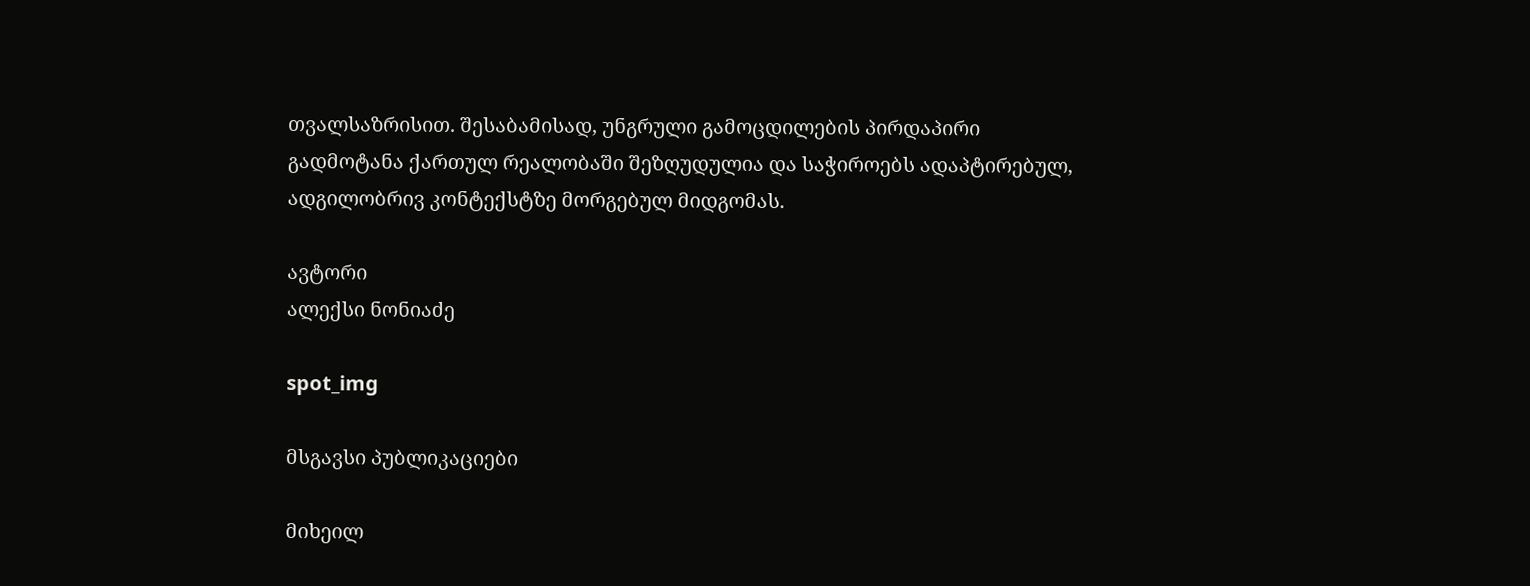თვალსაზრისით. შესაბამისად, უნგრული გამოცდილების პირდაპირი გადმოტანა ქართულ რეალობაში შეზღუდულია და საჭიროებს ადაპტირებულ, ადგილობრივ კონტექსტზე მორგებულ მიდგომას.

ავტორი
ალექსი ნონიაძე

spot_img

მსგავსი პუბლიკაციები

მიხეილ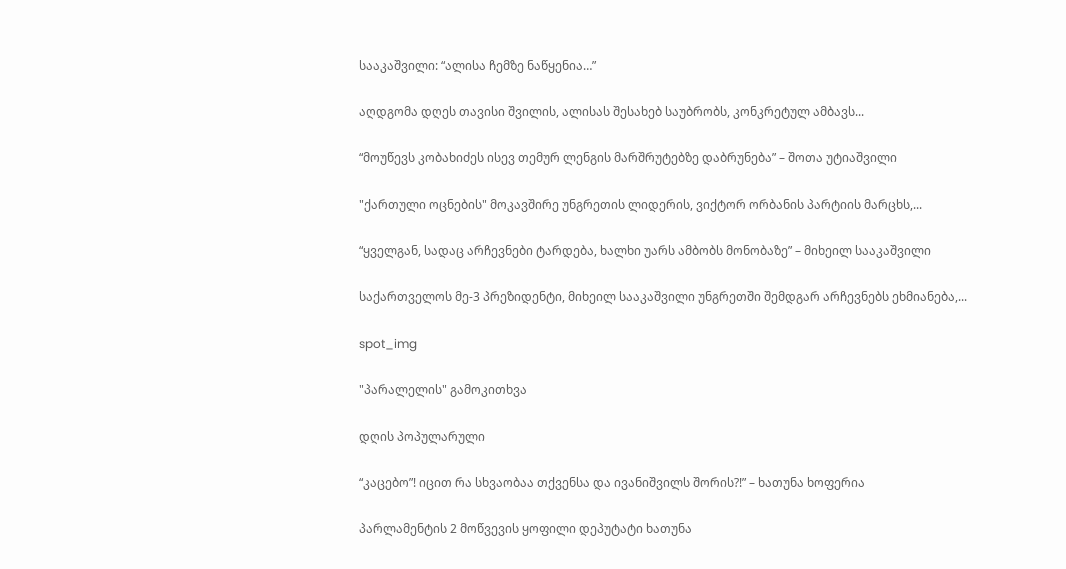სააკაშვილი: “ალისა ჩემზე ნაწყენია…”

აღდგომა დღეს თავისი შვილის, ალისას შესახებ საუბრობს, კონკრეტულ ამბავს...

“მოუწევს კობახიძეს ისევ თემურ ლენგის მარშრუტებზე დაბრუნება” – შოთა უტიაშვილი

"ქართული ოცნების" მოკავშირე უნგრეთის ლიდერის, ვიქტორ ორბანის პარტიის მარცხს,...

“ყველგან, სადაც არჩევნები ტარდება, ხალხი უარს ამბობს მონობაზე” – მიხეილ სააკაშვილი

საქართველოს მე-3 პრეზიდენტი, მიხეილ სააკაშვილი უნგრეთში შემდგარ არჩევნებს ეხმიანება,...

spot_img

"პარალელის" გამოკითხვა

დღის პოპულარული

“კაცებო”! იცით რა სხვაობაა თქვენსა და ივანიშვილს შორის?!” – ხათუნა ხოფერია

პარლამენტის 2 მოწვევის ყოფილი დეპუტატი ხათუნა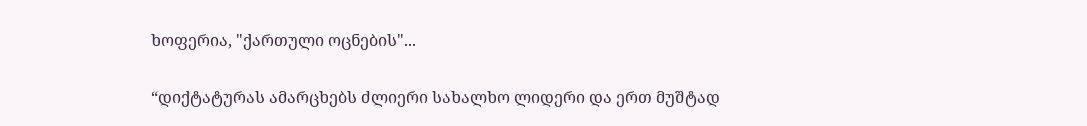ხოფერია, "ქართული ოცნების"...

“დიქტატურას ამარცხებს ძლიერი სახალხო ლიდერი და ერთ მუშტად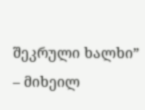შეკრული ხალხი” – მიხეილ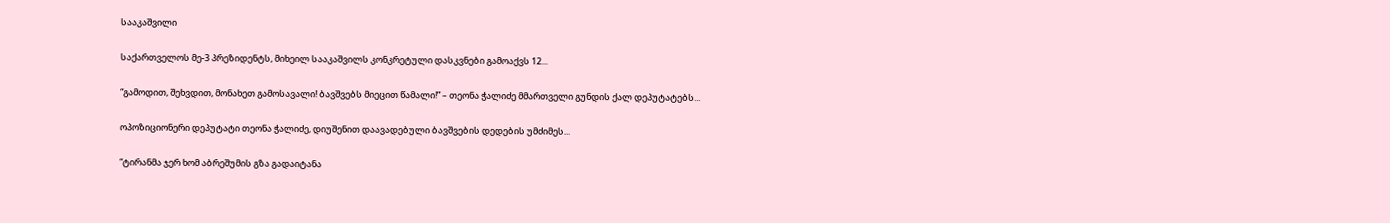სააკაშვილი

საქართველოს მე-3 პრეზიდენტს, მიხეილ სააკაშვილს კონკრეტული დასკვნები გამოაქვს 12...

“გამოდით, შეხვდით, მონახეთ გამოსავალი! ბავშვებს მიეცით წამალი!” – თეონა ჭალიძე მმართველი გუნდის ქალ დეპუტატებს...

ოპოზიციონერი დეპუტატი თეონა ჭალიძე, დიუშენით დაავადებული ბავშვების დედების უმძიმეს...

“ტირანმა ჯერ ხომ აბრეშუმის გზა გადაიტანა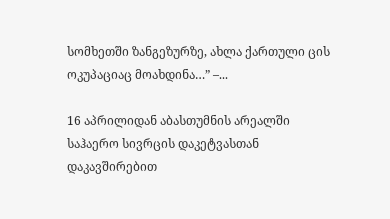სომხეთში ზანგეზურზე, ახლა ქართული ცის ოკუპაციაც მოახდინა…” –...

16 აპრილიდან აბასთუმნის არეალში საჰაერო სივრცის დაკეტვასთან დაკავშირებით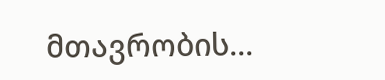მთავრობის...